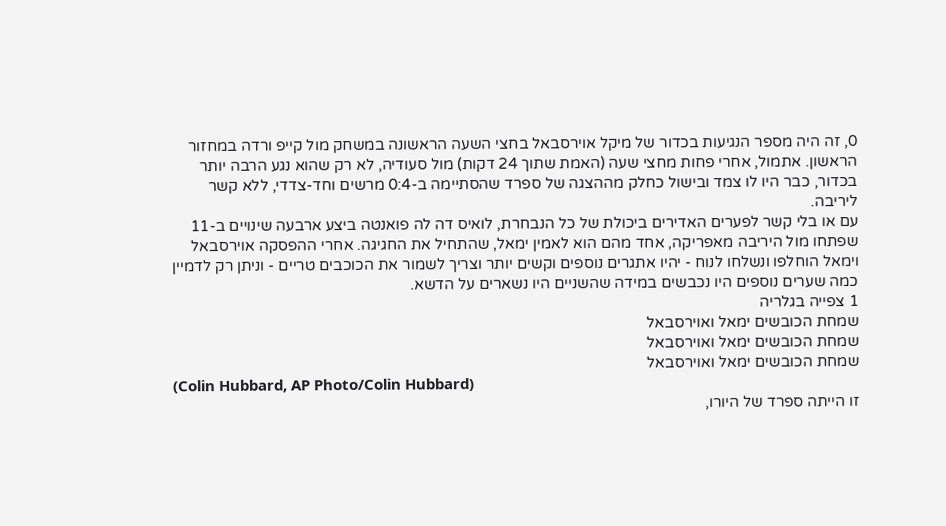0, זה היה מספר הנגיעות בכדור של מיקל אוירסבאל בחצי השעה הראשונה במשחק מול קייפ ורדה במחזור הראשון. אתמול, אחרי פחות מחצי שעה (האמת שתוך 24 דקות) מול סעודיה, לא רק שהוא נגע הרבה יותר בכדור, כבר היו לו צמד ובישול כחלק מההצגה של ספרד שהסתיימה ב-0:4 מרשים וחד-צדדי, ללא קשר ליריבה.
עם או בלי קשר לפערים האדירים ביכולת של כל הנבחרת, לואיס דה לה פואנטה ביצע ארבעה שינויים ב-11 שפתחו מול היריבה מאפריקה, אחד מהם הוא לאמין ימאל, שהתחיל את החגיגה. אחרי ההפסקה אוירסבאל וימאל הוחלפו ונשלחו לנוח - יהיו אתגרים נוספים וקשים יותר וצריך לשמור את הכוכבים טריים - וניתן רק לדמיין כמה שערים נוספים היו נכבשים במידה שהשניים היו נשארים על הדשא.
1 צפייה בגלריה
שמחת הכובשים ימאל ואוירסבאל
שמחת הכובשים ימאל ואוירסבאל
שמחת הכובשים ימאל ואוירסבאל
(Colin Hubbard, AP Photo/Colin Hubbard)
זו הייתה ספרד של היורו,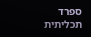ספרד תכליתית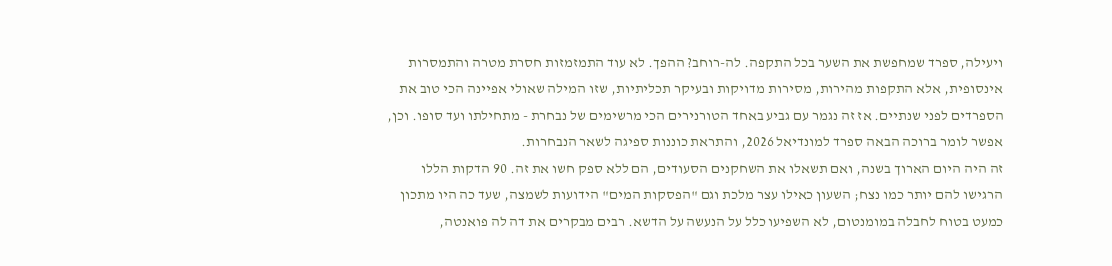ויעילה, ספרד שמחפשת את השער בכל התקפה. לה-רוחב? ההפך. לא עוד התמזמזות חסרת מטרה והתמסרות אינסופית, אלא התקפות מהירות, מסירות מדויקות ובעיקר תכליתיות, שזו המילה שאולי אפיינה הכי טוב את הספרדים לפני שנתיים. אז זה נגמר עם גביע באחד הטורנירים הכי מרשימים של נבחרת - מתחילתו ועד סופו. וכן, אפשר לומר ברוכה הבאה ספרד למונדיאל 2026, והתראת כוננות ספיגה לשאר הנבחרות.
זה היה היום הארוך בשנה, ואם תשאלו את השחקנים הסעודים, הם ללא ספק חשו את זה. 90 הדקות הללו הרגישו להם יותר כמו נצח; השעון כאילו עצר מלכת וגם "הפסקות המים" הידועות לשמצה, שעד כה היו מתכון כמעט בטוח לחבלה במומנטום, לא השפיעו כלל על הנעשה על הדשא. רבים מבקרים את דה לה פואנטה,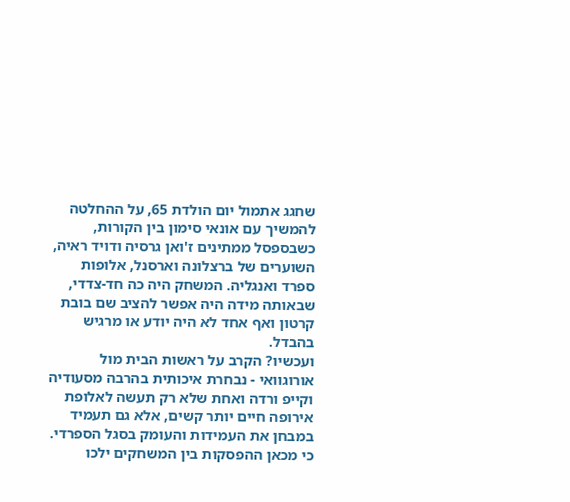שחגג אתמול יום הולדת 65, על ההחלטה להמשיך עם אונאי סימון בין הקורות, כשבספסל ממתינים ז'ואן גרסיה ודויד ראיה, השוערים של ברצלונה וארסנל, אלופות ספרד ואנגליה. המשחק היה כה חד-צדדי, שבאותה מידה היה אפשר להציב שם בובת קרטון ואף אחד לא היה יודע או מרגיש בהבדל.
ועכשיו? הקרב על ראשות הבית מול אורוגוואי - נבחרת איכותית בהרבה מסעודיה וקייפ ורדה ואחת שלא רק תעשה לאלופת אירופה חיים יותר קשים, אלא גם תעמיד במבחן את העמידות והעומק בסגל הספרדי. כי מכאן ההפסקות בין המשחקים ילכו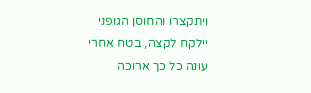ויתקצרו והחוסן הגופני יילקח לקצה, בטח אחרי עונה כל כך ארוכה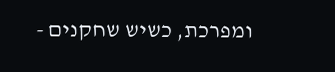ומפרכת, כשיש שחקנים -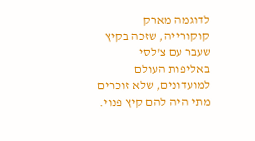לדוגמה מארק קוקורייה, שזכה בקיץ שעבר עם צ'לסי באליפות העולם למועדונים, שלא זוכרים מתי היה להם קיץ פנוי.